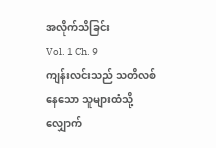အလိုက်သိခြင်း
Vol. 1 Ch. 9
ကျန်းလင်းသည် သတိလစ်နေသော သူများထံသို့ လျှောက်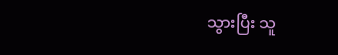သွားပြီး သူ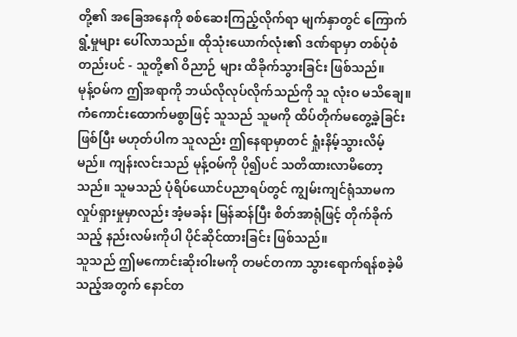တို့၏ အခြေအနေကို စစ်ဆေးကြည့်လိုက်ရာ မျက်နှာတွင် ကြောက်ရွံ့မှုများ ပေါ်လာသည်။ ထိုသုံးယောက်လုံး၏ ဒဏ်ရာမှာ တစ်ပုံစံတည်းပင် - သူတို့၏ ဝိညာဉ် များ ထိခိုက်သွားခြင်း ဖြစ်သည်။
မုန့်ဝမ်က ဤအရာကို ဘယ်လိုလုပ်လိုက်သည်ကို သူ လုံးဝ မသိချေ။ ကံကောင်းထောက်မစွာဖြင့် သူသည် သူမကို ထိပ်တိုက်မတွေ့ခဲ့ခြင်းဖြစ်ပြီး မဟုတ်ပါက သူလည်း ဤနေရာမှာတင် ရှုံးနိမ့်သွားလိမ့်မည်။ ကျန်းလင်းသည် မုန့်ဝမ်ကို ပို၍ပင် သတိထားလာမိတော့သည်။ သူမသည် ပုံရိပ်ယောင်ပညာရပ်တွင် ကျွမ်းကျင်ရုံသာမက လှုပ်ရှားမှုမှာလည်း အံ့မခန်း မြန်ဆန်ပြီး စိတ်အာရုံဖြင့် တိုက်ခိုက်သည့် နည်းလမ်းကိုပါ ပိုင်ဆိုင်ထားခြင်း ဖြစ်သည်။
သူသည် ဤမကောင်းဆိုးဝါးမကို တမင်တကာ သွားရောက်ရန်စခဲ့မိသည့်အတွက် နောင်တ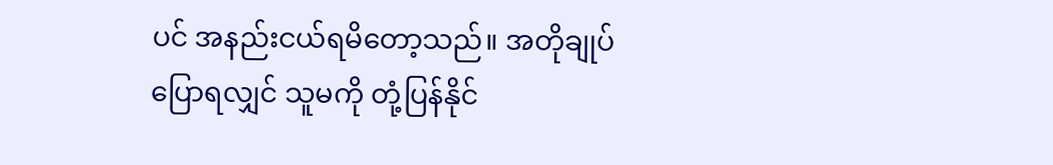ပင် အနည်းငယ်ရမိတော့သည်။ အတိုချုပ်ပြောရလျှင် သူမကို တုံ့ပြန်နိုင်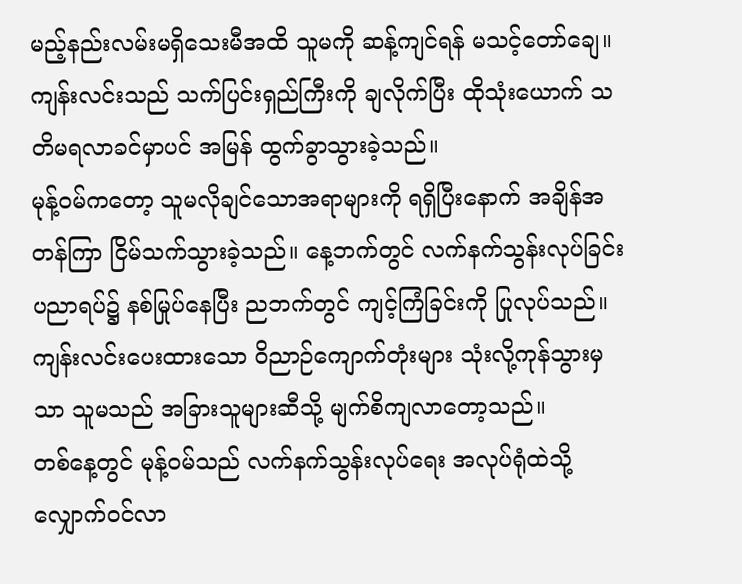မည့်နည်းလမ်းမရှိသေးမီအထိ သူမကို ဆန့်ကျင်ရန် မသင့်တော်ချေ။ ကျန်းလင်းသည် သက်ပြင်းရှည်ကြီးကို ချလိုက်ပြီး ထိုသုံးယောက် သတိမရလာခင်မှာပင် အမြန် ထွက်ခွာသွားခဲ့သည်။
မုန့်ဝမ်ကတော့ သူမလိုချင်သောအရာများကို ရရှိပြီးနောက် အချိန်အတန်ကြာ ငြိမ်သက်သွားခဲ့သည်။ နေ့ဘက်တွင် လက်နက်သွန်းလုပ်ခြင်းပညာရပ်၌ နစ်မြုပ်နေပြီး ညဘက်တွင် ကျင့်ကြံခြင်းကို ပြုလုပ်သည်။ ကျန်းလင်းပေးထားသော ဝိညာဉ်ကျောက်တုံးများ သုံးလို့ကုန်သွားမှသာ သူမသည် အခြားသူများဆီသို့ မျက်စိကျလာတော့သည်။
တစ်နေ့တွင် မုန့်ဝမ်သည် လက်နက်သွန်းလုပ်ရေး အလုပ်ရုံထဲသို့ လျှောက်ဝင်လာ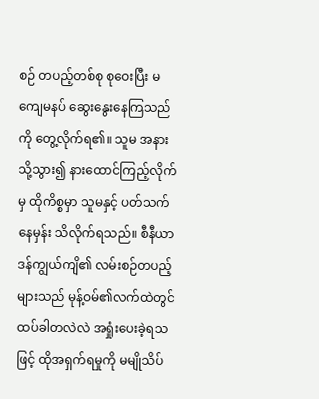စဉ် တပည့်တစ်စု စုဝေးပြီး မကျေမနပ် ဆွေးနွေးနေကြသည်ကို တွေ့လိုက်ရ၏။ သူမ အနားသို့သွား၍ နားထောင်ကြည့်လိုက်မှ ထိုကိစ္စမှာ သူမနှင့် ပတ်သက်နေမှန်း သိလိုက်ရသည်။ စီနီယာဒန်ကျွယ်ကျိ၏ လမ်းစဉ်တပည့်များသည် မုန့်ဝမ်၏လက်ထဲတွင် ထပ်ခါတလဲလဲ အရှုံးပေးခဲ့ရသဖြင့် ထိုအရှက်ရမှုကို မမျိုသိပ်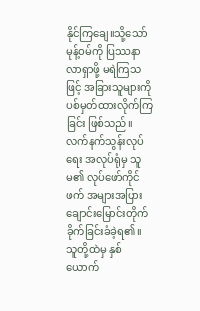နိုင်ကြချေ။သို့သော် မုန့်ဝမ်ကို ပြဿနာလာရှာဖို့ မရဲကြသဖြင့် အခြားသူများကို ပစ်မှတ်ထားလိုက်ကြခြင်း ဖြစ်သည်။
လက်နက်သွန်းလုပ်ရေး အလုပ်ရုံမှ သူမ၏ လုပ်ဖော်ကိုင်ဖက် အများအပြား ချောင်းမြောင်းတိုက်ခိုက်ခြင်းခံခဲ့ရ၏။ သူတို့ထဲမှ နှစ်ယောက်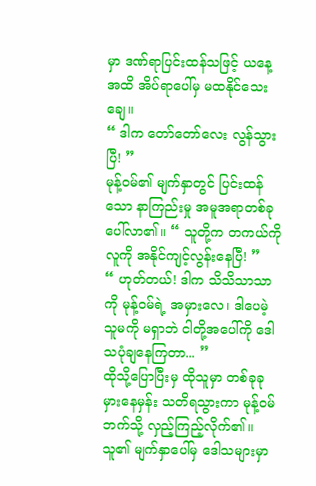မှာ ဒဏ်ရာပြင်းထန်သဖြင့် ယနေ့အထိ အိပ်ရာပေါ်မှ မထနိုင်သေးချေ။
“ ဒါက တော်တော်လေး လွန်သွားပြီ! ”
မုန့်ဝမ်၏ မျက်နှာတွင် ပြင်းထန်သော နာကြည်းမှု အမူအရာတစ်ခု ပေါ်လာ၏။ “ သူတို့က တကယ်ကို လူကို အနိုင်ကျင့်လွန်းနေပြီ! ”
“ ဟုတ်တယ်! ဒါက သိသိသာသာကို မုန့်ဝမ်ရဲ့ အမှားလေ၊ ဒါပေမဲ့ သူမကို မရှာဘဲ ငါတို့အပေါ်ကို ဒေါသပုံချနေကြတာ... ”
ထိုသို့ပြောပြီးမှ ထိုသူမှာ တစ်ခုခုမှားနေမှန်း သတိရသွားကာ မုန့်ဝမ်ဘက်သို့ လှည့်ကြည့်လိုက်၏။ သူ၏ မျက်နှာပေါ်မှ ဒေါသများမှာ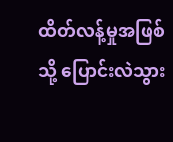ထိတ်လန့်မှုအဖြစ်သို့ ပြောင်းလဲသွား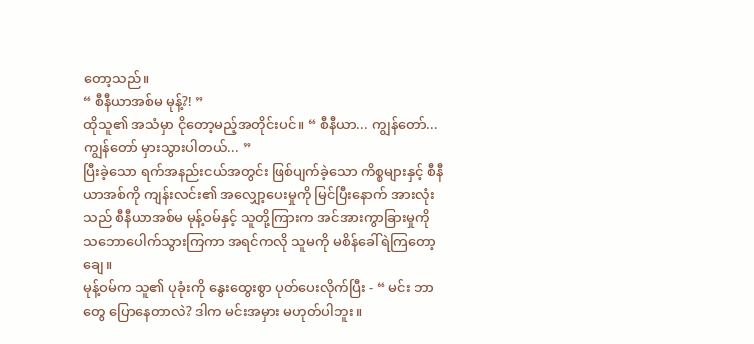တော့သည်။
“ စီနီယာအစ်မ မုန့်?! ”
ထိုသူ၏ အသံမှာ ငိုတော့မည့်အတိုင်းပင်။ “ စီနီယာ... ကျွန်တော်... ကျွန်တော် မှားသွားပါတယ်... ”
ပြီးခဲ့သော ရက်အနည်းငယ်အတွင်း ဖြစ်ပျက်ခဲ့သော ကိစ္စများနှင့် စီနီယာအစ်ကို ကျန်းလင်း၏ အလျှော့ပေးမှုကို မြင်ပြီးနောက် အားလုံးသည် စီနီယာအစ်မ မုန့်ဝမ်နှင့် သူတို့ကြားက အင်အားကွာခြားမှုကို သဘောပေါက်သွားကြကာ အရင်ကလို သူမကို မစိန်ခေါ်ရဲကြတော့ချေ။
မုန့်ဝမ်က သူ၏ ပုခုံးကို နွေးထွေးစွာ ပုတ်ပေးလိုက်ပြီး - “ မင်း ဘာတွေ ပြောနေတာလဲ? ဒါက မင်းအမှား မဟုတ်ပါဘူး။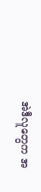အဲဒီလူတွေက အ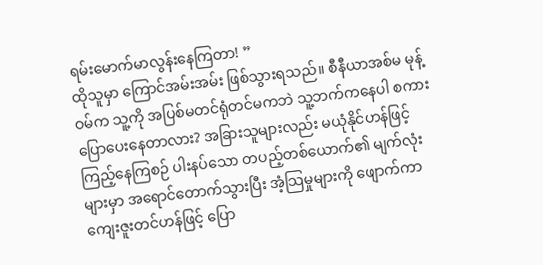ရမ်းမောက်မာလွန်းနေကြတာ! ”
ထိုသူမှာ ကြောင်အမ်းအမ်း ဖြစ်သွားရသည်။ စီနီယာအစ်မ မုန့်ဝမ်က သူ့ကို အပြစ်မတင်ရုံတင်မကဘဲ သူ့ဘက်ကနေပါ စကားပြောပေးနေတာလား? အခြားသူများလည်း မယုံနိုင်ဟန်ဖြင့် ကြည့်နေကြစဉ် ပါးနပ်သော တပည့်တစ်ယောက်၏ မျက်လုံးများမှာ အရောင်တောက်သွားပြီး အံ့သြမှုများကို ဖျောက်ကာ ကျေးဇူးတင်ဟန်ဖြင့် ပြော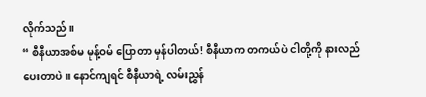လိုက်သည်။
“ စီနီယာအစ်မ မုန့်ဝမ် ပြောတာ မှန်ပါတယ်! စီနီယာက တကယ်ပဲ ငါတို့ကို နားလည်ပေးတာပဲ။ နောင်ကျရင် စီနီယာရဲ့ လမ်းညွှန်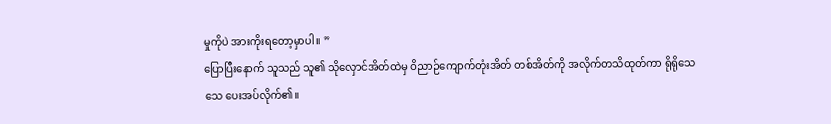မှုကိုပဲ အားကိုးရတော့မှာပါ။ ”
ပြောပြီးနောက် သူသည် သူ၏ သိုလှောင်အိတ်ထဲမှ ဝိညာဉ်ကျောက်တုံးအိတ် တစ်အိတ်ကို အလိုက်တသိထုတ်ကာ ရိုရိုသေသေ ပေးအပ်လိုက်၏။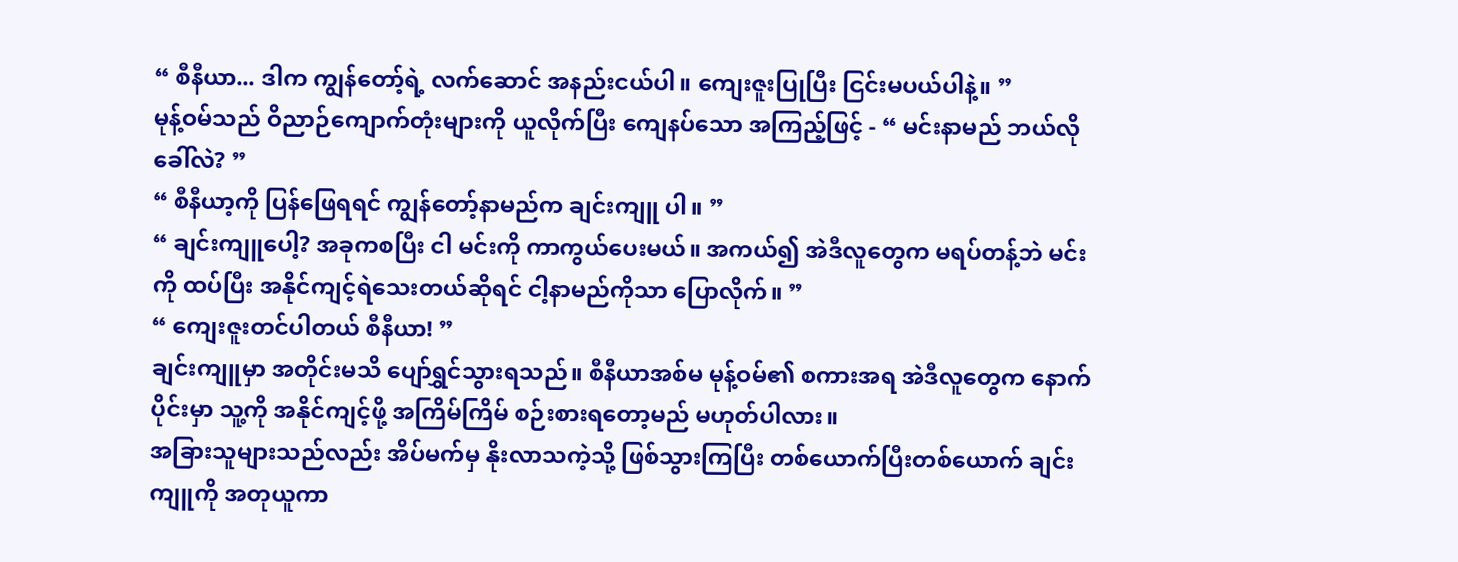“ စီနီယာ... ဒါက ကျွန်တော့်ရဲ့ လက်ဆောင် အနည်းငယ်ပါ။ ကျေးဇူးပြုပြီး ငြင်းမပယ်ပါနဲ့။ ”
မုန့်ဝမ်သည် ဝိညာဉ်ကျောက်တုံးများကို ယူလိုက်ပြီး ကျေနပ်သော အကြည့်ဖြင့် - “ မင်းနာမည် ဘယ်လိုခေါ်လဲ? ”
“ စီနီယာ့ကို ပြန်ဖြေရရင် ကျွန်တော့်နာမည်က ချင်းကျူ ပါ။ ”
“ ချင်းကျူပေါ့? အခုကစပြီး ငါ မင်းကို ကာကွယ်ပေးမယ်။ အကယ်၍ အဲဒီလူတွေက မရပ်တန့်ဘဲ မင်းကို ထပ်ပြီး အနိုင်ကျင့်ရဲသေးတယ်ဆိုရင် ငါ့နာမည်ကိုသာ ပြောလိုက်။ ”
“ ကျေးဇူးတင်ပါတယ် စီနီယာ! ”
ချင်းကျူမှာ အတိုင်းမသိ ပျော်ရွှင်သွားရသည်။ စီနီယာအစ်မ မုန့်ဝမ်၏ စကားအရ အဲဒီလူတွေက နောက်ပိုင်းမှာ သူ့ကို အနိုင်ကျင့်ဖို့ အကြိမ်ကြိမ် စဉ်းစားရတော့မည် မဟုတ်ပါလား။
အခြားသူများသည်လည်း အိပ်မက်မှ နိုးလာသကဲ့သို့ ဖြစ်သွားကြပြီး တစ်ယောက်ပြီးတစ်ယောက် ချင်းကျူကို အတုယူကာ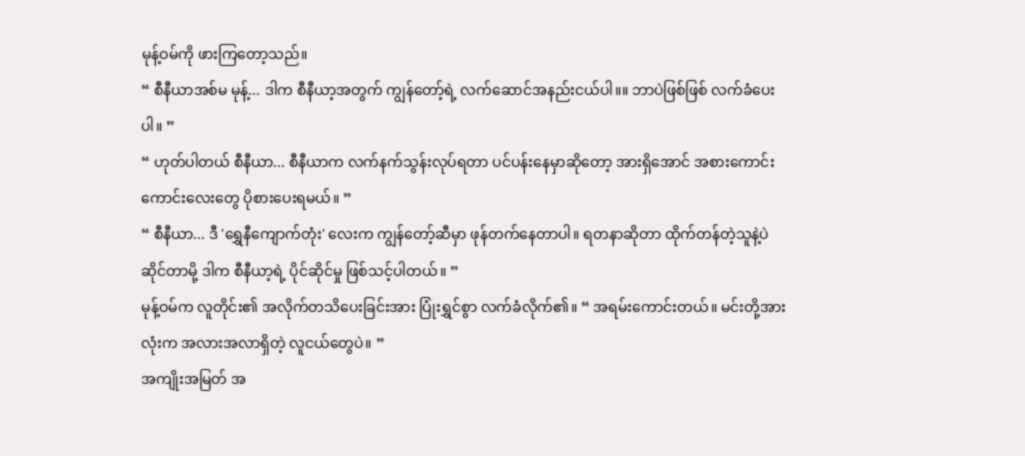မုန့်ဝမ်ကို ဖားကြတော့သည်။
“ စီနီယာအစ်မ မုန့်... ဒါက စီနီယာ့အတွက် ကျွန်တော့်ရဲ့ လက်ဆောင်အနည်းငယ်ပါ။။ ဘာပဲဖြစ်ဖြစ် လက်ခံပေးပါ။ ”
“ ဟုတ်ပါတယ် စီနီယာ... စီနီယာက လက်နက်သွန်းလုပ်ရတာ ပင်ပန်းနေမှာဆိုတော့ အားရှိအောင် အစားကောင်းကောင်းလေးတွေ ပိုစားပေးရမယ်။ ”
“ စီနီယာ... ဒီ 'ရွှေနီကျောက်တုံး' လေးက ကျွန်တော့်ဆီမှာ ဖုန်တက်နေတာပါ။ ရတနာဆိုတာ ထိုက်တန်တဲ့သူနဲ့ပဲ ဆိုင်တာမို့ ဒါက စီနီယာ့ရဲ့ ပိုင်ဆိုင်မှု ဖြစ်သင့်ပါတယ်။ ”
မုန့်ဝမ်က လူတိုင်း၏ အလိုက်တသိပေးခြင်းအား ပြုံးရွှင်စွာ လက်ခံလိုက်၏။ “ အရမ်းကောင်းတယ်။ မင်းတို့အားလုံးက အလားအလာရှိတဲ့ လူငယ်တွေပဲ။ ”
အကျိုးအမြတ် အ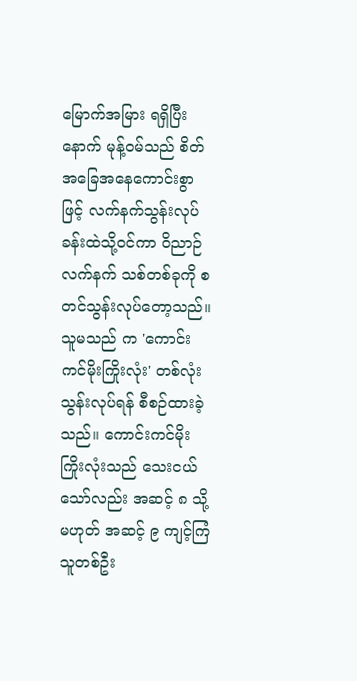မြောက်အမြား ရရှိပြီးနောက် မုန့်ဝမ်သည် စိတ်အခြေအနေကောင်းစွာဖြင့် လက်နက်သွန်းလုပ်ခန်းထဲသို့ဝင်ကာ ဝိညာဉ်လက်နက် သစ်တစ်ခုကို စတင်သွန်းလုပ်တော့သည်။
သူမသည် က 'ကောင်းကင်မိုးကြိုးလုံး' တစ်လုံး သွန်းလုပ်ရန် စီစဉ်ထားခဲ့သည်။ ကောင်းကင်မိုးကြိုးလုံးသည် သေးငယ်သော်လည်း အဆင့် ၈ သို့မဟုတ် အဆင့် ၉ ကျင့်ကြံသူတစ်ဦး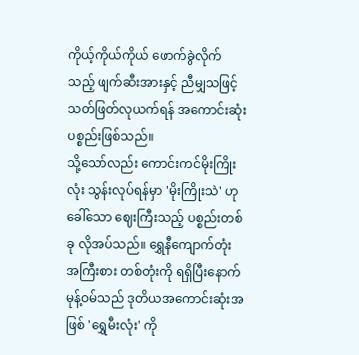ကိုယ့်ကိုယ်ကိုယ် ဖောက်ခွဲလိုက်သည့် ဖျက်ဆီးအားနှင့် ညီမျှသဖြင့် သတ်ဖြတ်လုယက်ရန် အကောင်းဆုံး ပစ္စည်းဖြစ်သည်။
သို့သော်လည်း ကောင်းကင်မိုးကြိုးလုံး သွန်းလုပ်ရန်မှာ 'မိုးကြိုးသဲ' ဟုခေါ်သော ဈေးကြီးသည့် ပစ္စည်းတစ်ခု လိုအပ်သည်။ ရွှေနီကျောက်တုံး အကြီးစား တစ်တုံးကို ရရှိပြီးနောက် မုန့်ဝမ်သည် ဒုတိယအကောင်းဆုံးအဖြစ် 'ရွှေမီးလုံး' ကို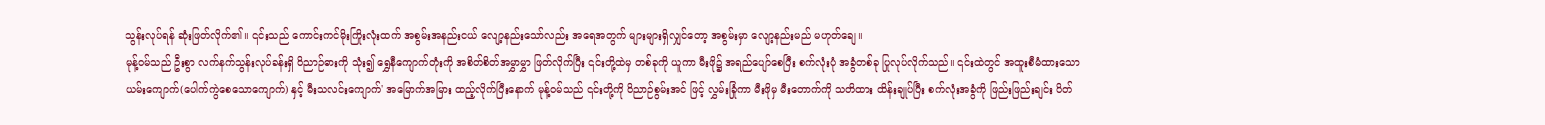သွန်းလုပ်ရန် ဆုံးဖြတ်လိုက်၏။ ၎င်းသည် ကောင်းကင်မိုးကြိုးလုံးထက် အစွမ်းအနည်းငယ် လျော့နည်းသော်လည်း အရေအတွက် များများရှိလျှင်တော့ အစွမ်းမှာ လျော့နည်းမည် မဟုတ်ချေ။
မုန့်ဝမ်သည် ဦးစွာ လက်နက်သွန်းလုပ်ခန်းရှိ ဝိညာဉ်ဓားကို သုံး၍ ရွှေနီကျောက်တုံးကို အစိတ်စိတ်အမွှာမွှာ ဖြတ်လိုက်ပြီး ၎င်းတို့ထဲမှ တစ်ခုကို ယူကာ မီးဖို၌ အရည်ပျော်စေပြီး စက်လုံးပုံ အခွံတစ်ခု ပြုလုပ်လိုက်သည်။ ၎င်းထဲတွင် အထူးစီမံထားသော ယမ်းကျောက်(ပေါက်ကွဲစေသောကျောက်) နှင့် မီးသလင်းကျောက်' အမြောက်အမြား ထည့်လိုက်ပြီးနောက် မုန့်ဝမ်သည် ၎င်းတို့ကို ဝိညာဉ်စွမ်းအင် ဖြင့် လွှမ်းခြုံကာ မီးဖိုမှ မီးတောက်ကို သတိထား ထိန်းချုပ်ပြီး စက်လုံးအခွံကို ဖြည်းဖြည်းချင်း ပိတ်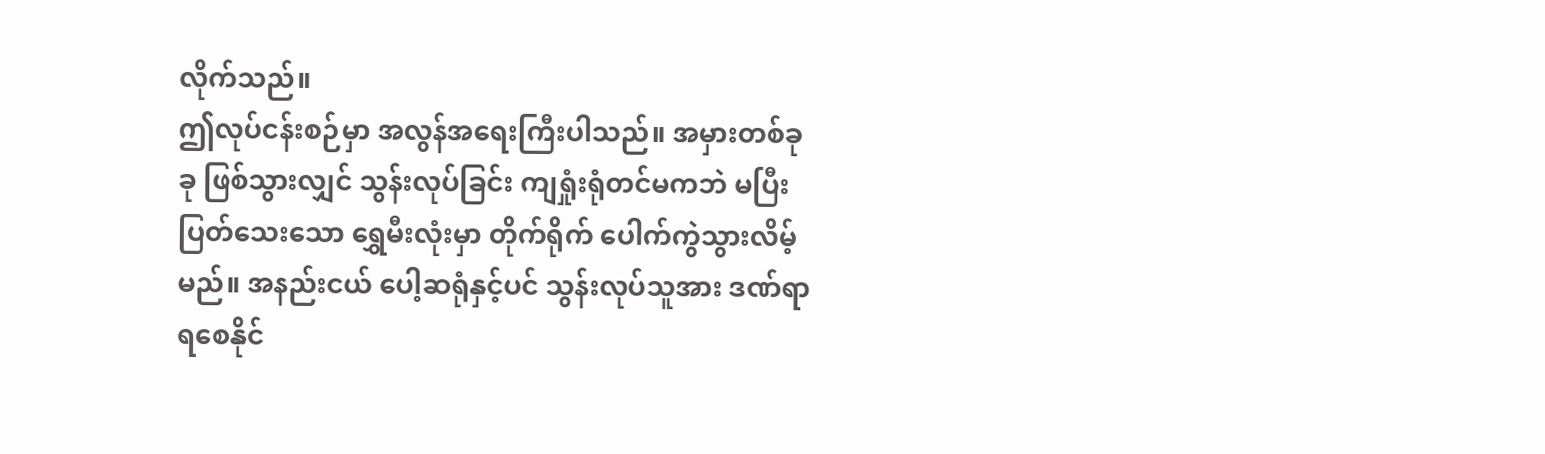လိုက်သည်။
ဤလုပ်ငန်းစဉ်မှာ အလွန်အရေးကြီးပါသည်။ အမှားတစ်ခုခု ဖြစ်သွားလျှင် သွန်းလုပ်ခြင်း ကျရှုံးရုံတင်မကဘဲ မပြီးပြတ်သေးသော ရွှေမီးလုံးမှာ တိုက်ရိုက် ပေါက်ကွဲသွားလိမ့်မည်။ အနည်းငယ် ပေါ့ဆရုံနှင့်ပင် သွန်းလုပ်သူအား ဒဏ်ရာရစေနိုင်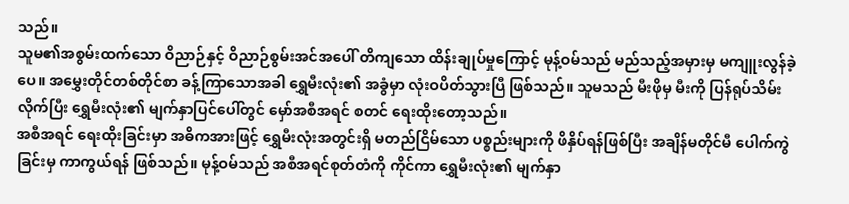သည်။
သူမ၏အစွမ်းထက်သော ဝိညာဉ်နှင့် ဝိညာဉ်စွမ်းအင်အပေါ် တိကျသော ထိန်းချုပ်မှုကြောင့် မုန့်ဝမ်သည် မည်သည့်အမှားမှ မကျူးလွန်ခဲ့ပေ။ အမွှေးတိုင်တစ်တိုင်စာ ခန့်ကြာသောအခါ ရွှေမီးလုံး၏ အခွံမှာ လုံးဝပိတ်သွားပြီ ဖြစ်သည်။ သူမသည် မီးဖိုမှ မီးကို ပြန်ရုပ်သိမ်းလိုက်ပြီး ရွှေမီးလုံး၏ မျက်နှာပြင်ပေါ်တွင် မှော်အစီအရင် စတင် ရေးထိုးတော့သည်။
အစီအရင် ရေးထိုးခြင်းမှာ အဓိကအားဖြင့် ရွှေမီးလုံးအတွင်းရှိ မတည်ငြိမ်သော ပစ္စည်းများကို ဖိနှိပ်ရန်ဖြစ်ပြီး အချိန်မတိုင်မီ ပေါက်ကွဲခြင်းမှ ကာကွယ်ရန် ဖြစ်သည်။ မုန့်ဝမ်သည် အစီအရင်စုတ်တံကို ကိုင်ကာ ရွှေမီးလုံး၏ မျက်နှာ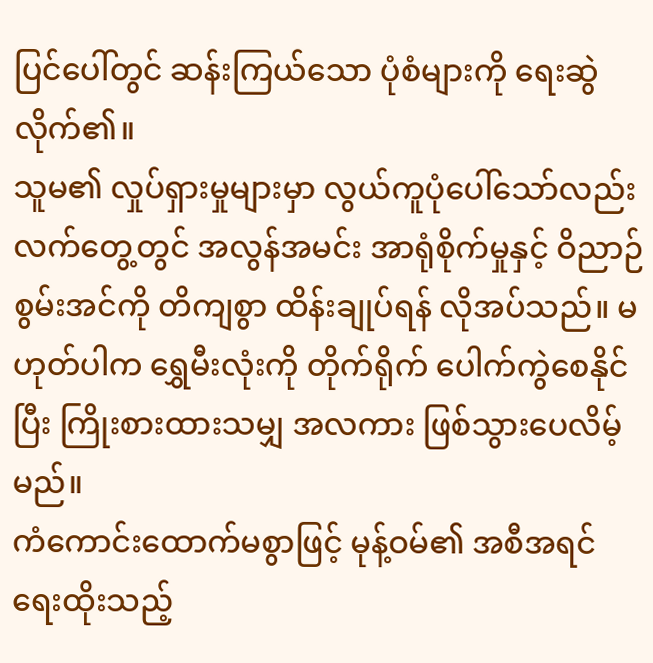ပြင်ပေါ်တွင် ဆန်းကြယ်သော ပုံစံများကို ရေးဆွဲလိုက်၏။
သူမ၏ လှုပ်ရှားမှုများမှာ လွယ်ကူပုံပေါ်သော်လည်း လက်တွေ့တွင် အလွန်အမင်း အာရုံစိုက်မှုနှင့် ဝိညာဉ်စွမ်းအင်ကို တိကျစွာ ထိန်းချုပ်ရန် လိုအပ်သည်။ မဟုတ်ပါက ရွှေမီးလုံးကို တိုက်ရိုက် ပေါက်ကွဲစေနိုင်ပြီး ကြိုးစားထားသမျှ အလကား ဖြစ်သွားပေလိမ့်မည်။
ကံကောင်းထောက်မစွာဖြင့် မုန့်ဝမ်၏ အစီအရင် ရေးထိုးသည့်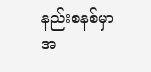နည်းစနစ်မှာ အ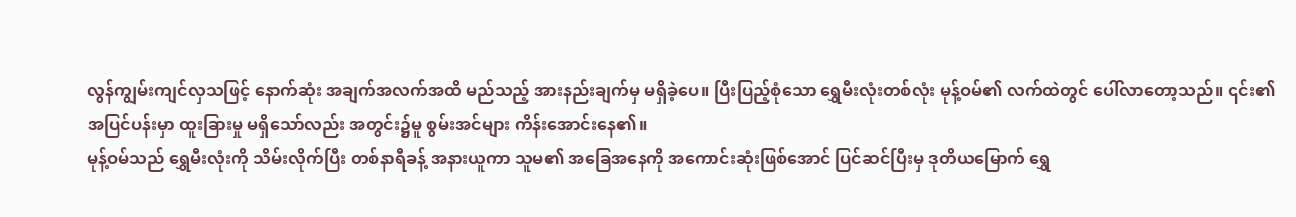လွန်ကျွမ်းကျင်လှသဖြင့် နောက်ဆုံး အချက်အလက်အထိ မည်သည့် အားနည်းချက်မှ မရှိခဲ့ပေ။ ပြီးပြည့်စုံသော ရွှေမီးလုံးတစ်လုံး မုန့်ဝမ်၏ လက်ထဲတွင် ပေါ်လာတော့သည်။ ၎င်း၏ အပြင်ပန်းမှာ ထူးခြားမှု မရှိသော်လည်း အတွင်း၌မူ စွမ်းအင်များ ကိန်းအောင်းနေ၏။
မုန့်ဝမ်သည် ရွှေမီးလုံးကို သိမ်းလိုက်ပြီး တစ်နာရီခန့် အနားယူကာ သူမ၏ အခြေအနေကို အကောင်းဆုံးဖြစ်အောင် ပြင်ဆင်ပြီးမှ ဒုတိယမြောက် ရွှေ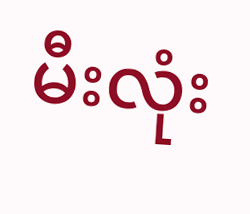မီးလုံး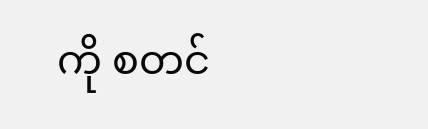ကို စတင်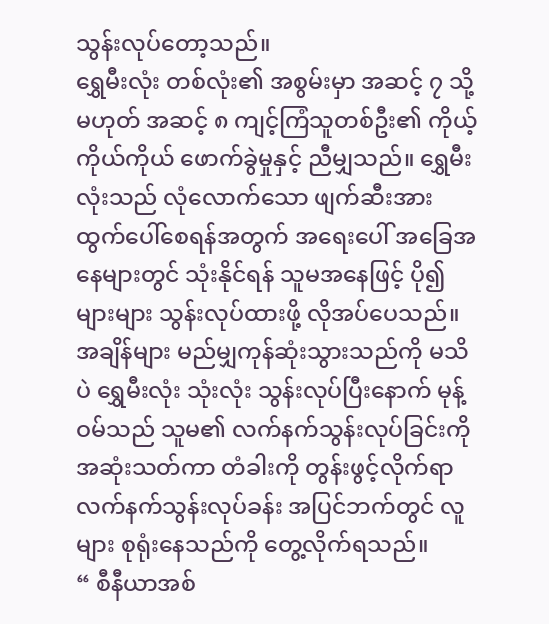သွန်းလုပ်တော့သည်။
ရွှေမီးလုံး တစ်လုံး၏ အစွမ်းမှာ အဆင့် ၇ သို့မဟုတ် အဆင့် ၈ ကျင့်ကြံသူတစ်ဦး၏ ကိုယ့်ကိုယ်ကိုယ် ဖောက်ခွဲမှုနှင့် ညီမျှသည်။ ရွှေမီးလုံးသည် လုံလောက်သော ဖျက်ဆီးအား ထွက်ပေါ်စေရန်အတွက် အရေးပေါ် အခြေအနေများတွင် သုံးနိုင်ရန် သူမအနေဖြင့် ပို၍ များများ သွန်းလုပ်ထားဖို့ လိုအပ်ပေသည်။
အချိန်များ မည်မျှကုန်ဆုံးသွားသည်ကို မသိပဲ ရွှေမီးလုံး သုံးလုံး သွန်းလုပ်ပြီးနောက် မုန့်ဝမ်သည် သူမ၏ လက်နက်သွန်းလုပ်ခြင်းကို အဆုံးသတ်ကာ တံခါးကို တွန်းဖွင့်လိုက်ရာ လက်နက်သွန်းလုပ်ခန်း အပြင်ဘက်တွင် လူများ စုရုံးနေသည်ကို တွေ့လိုက်ရသည်။
“ စီနီယာအစ်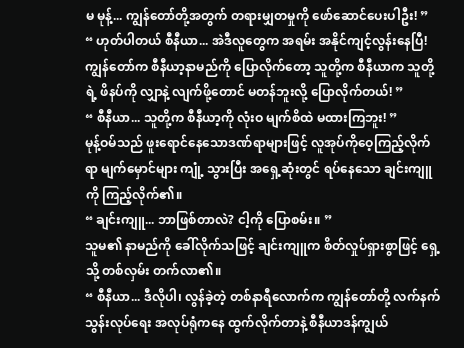မ မုန့်... ကျွန်တော်တို့အတွက် တရားမျှတမှုကို ဖော်ဆောင်ပေးပါဦး! ”
“ ဟုတ်ပါတယ် စီနီယာ... အဲဒီလူတွေက အရမ်း အနိုင်ကျင့်လွန်းနေပြီ! ကျွန်တော်က စီနီယာ့နာမည်ကို ပြောလိုက်တော့ သူတို့က စီနီယာက သူတို့ရဲ့ ဖိနပ်ကို လျှာနဲ့ လျက်ဖို့တောင် မတန်ဘူးလို့ ပြောလိုက်တယ်! ”
“ စီနီယာ... သူတို့က စီနီယာ့ကို လုံးဝ မျက်စိထဲ မထားကြဘူး! ”
မုန့်ဝမ်သည် ဖူးရောင်နေသောဒဏ်ရာများဖြင့် လူအုပ်ကိုဝေ့ကြည့်လိုက်ရာ မျက်မှောင်များ ကျုံ့ သွားပြီး အရှေ့ဆုံးတွင် ရပ်နေသော ချင်းကျူကို ကြည့်လိုက်၏။
“ ချင်းကျူ... ဘာဖြစ်တာလဲ? ငါ့ကို ပြောစမ်း။ ”
သူမ၏ နာမည်ကို ခေါ်လိုက်သဖြင့် ချင်းကျူက စိတ်လှုပ်ရှားစွာဖြင့် ရှေ့သို့ တစ်လှမ်း တက်လာ၏။
“ စီနီယာ... ဒီလိုပါ၊ လွန်ခဲ့တဲ့ တစ်နာရီလောက်က ကျွန်တော်တို့ လက်နက်သွန်းလုပ်ရေး အလုပ်ရုံကနေ ထွက်လိုက်တာနဲ့ စီနီယာဒန်ကျွယ်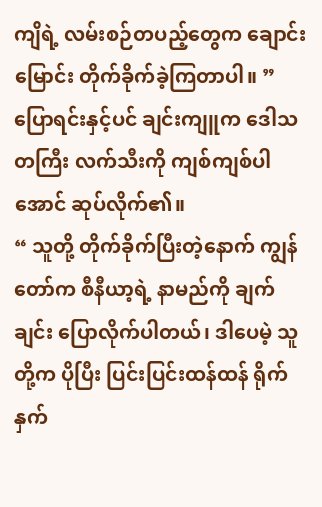ကျိရဲ့ လမ်းစဉ်တပည့်တွေက ချောင်းမြောင်း တိုက်ခိုက်ခဲ့ကြတာပါ။ ”
ပြောရင်းနှင့်ပင် ချင်းကျူက ဒေါသတကြီး လက်သီးကို ကျစ်ကျစ်ပါအောင် ဆုပ်လိုက်၏။
“ သူတို့ တိုက်ခိုက်ပြီးတဲ့နောက် ကျွန်တော်က စီနီယာ့ရဲ့ နာမည်ကို ချက်ချင်း ပြောလိုက်ပါတယ်၊ ဒါပေမဲ့ သူတို့က ပိုပြီး ပြင်းပြင်းထန်ထန် ရိုက်နှက်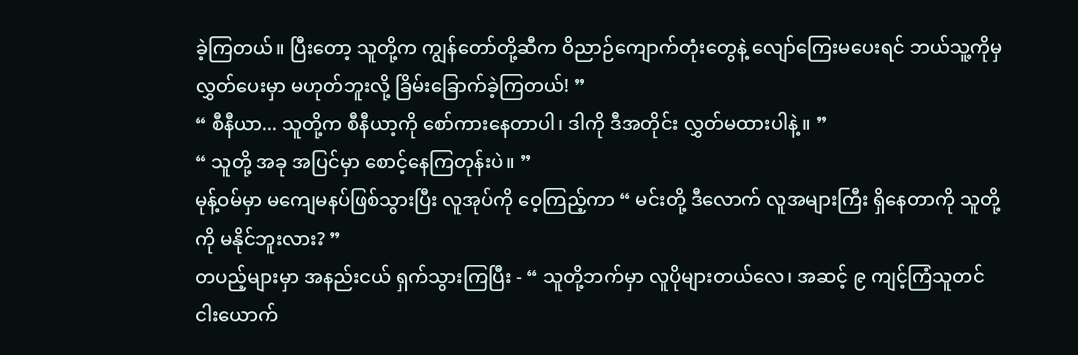ခဲ့ကြတယ်။ ပြီးတော့ သူတို့က ကျွန်တော်တို့ဆီက ဝိညာဉ်ကျောက်တုံးတွေနဲ့ လျော်ကြေးမပေးရင် ဘယ်သူ့ကိုမှ လွှတ်ပေးမှာ မဟုတ်ဘူးလို့ ခြိမ်းခြောက်ခဲ့ကြတယ်! ”
“ စီနီယာ... သူတို့က စီနီယာ့ကို စော်ကားနေတာပါ၊ ဒါကို ဒီအတိုင်း လွှတ်မထားပါနဲ့။ ”
“ သူတို့ အခု အပြင်မှာ စောင့်နေကြတုန်းပဲ။ ”
မုန့်ဝမ်မှာ မကျေမနပ်ဖြစ်သွားပြီး လူအုပ်ကို ဝေ့ကြည့်ကာ “ မင်းတို့ ဒီလောက် လူအများကြီး ရှိနေတာကို သူတို့ကို မနိုင်ဘူးလား? ”
တပည့်များမှာ အနည်းငယ် ရှက်သွားကြပြီး - “ သူတို့ဘက်မှာ လူပိုများတယ်လေ၊ အဆင့် ၉ ကျင့်ကြံသူတင် ငါးယောက်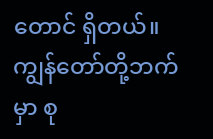တောင် ရှိတယ်။ ကျွန်တော်တို့ဘက်မှာ စု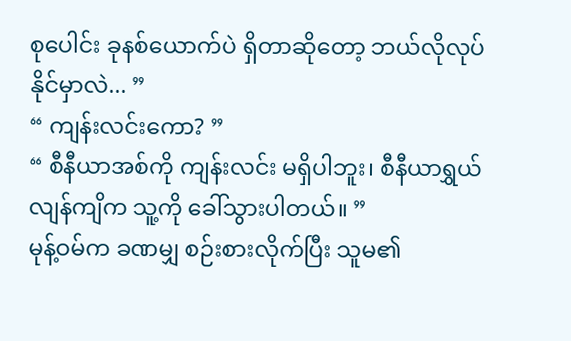စုပေါင်း ခုနစ်ယောက်ပဲ ရှိတာဆိုတော့ ဘယ်လိုလုပ်နိုင်မှာလဲ... ”
“ ကျန်းလင်းကော? ”
“ စီနီယာအစ်ကို ကျန်းလင်း မရှိပါဘူး၊ စီနီယာရွှယ်လျန်ကျိက သူ့ကို ခေါ်သွားပါတယ်။ ”
မုန့်ဝမ်က ခဏမျှ စဉ်းစားလိုက်ပြီး သူမ၏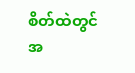စိတ်ထဲတွင် အ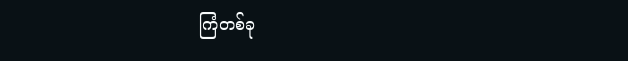ကြံတစ်ခု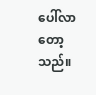ပေါ်လာတော့သည်။